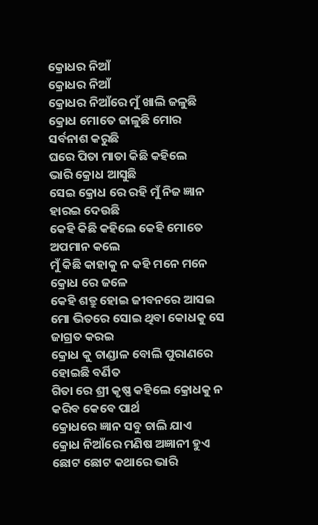କ୍ରୋଧର ନିଆଁ
କ୍ରୋଧର ନିଆଁ
କ୍ରୋଧର ନିଆଁରେ ମୁଁ ଖାଲି ଜଳୁଛି
କ୍ରୋଧ ମୋତେ ଜାଳୁଛି ମୋର ସର୍ବନାଶ କରୁଛି
ଘରେ ପିତା ମାତା କିଛି କହିଲେ
ଭାରି କ୍ରୋଧ ଆସୁଛି
ସେଇ କ୍ରୋଧ ରେ ରହି ମୁଁ ନିଜ ଜ୍ଞାନ ହାରଇ ଦେଉଛି
କେହି କିଛି କହିଲେ କେହି ମୋତେ ଅପମାନ କଲେ
ମୁଁ କିଛି କାହାକୁ ନ କହି ମନେ ମନେ କ୍ରୋଧ ରେ ଜଳେ
କେହି ଶତ୍ରୁ ହୋଇ ଜୀବନରେ ଆସଇ
ମୋ ଭିତରେ ସୋଇ ଥିବା କୋଧକୁ ସେ ଜାଗ୍ରତ କରଇ
କ୍ରୋଧ କୁ ଚାଣ୍ଡାଳ ବୋଲି ପୁରାଣରେ ହୋଇଛି ବର୍ଣିତ
ଗିତା ରେ ଶ୍ରୀ କୃଷ୍ଣ କହିଲେ କ୍ରୋଧକୁ ନ କରିବ କେବେ ପାର୍ଥ
କ୍ରୋଧରେ ଜ୍ଞାନ ସବୁ ଚାଲି ଯାଏ
କ୍ରୋଧ ନିଆଁରେ ମଣିଷ ଅଜ୍ଞାନୀ ହୁଏ
ଛୋଟ ଛୋଟ କଥାରେ ଭାରି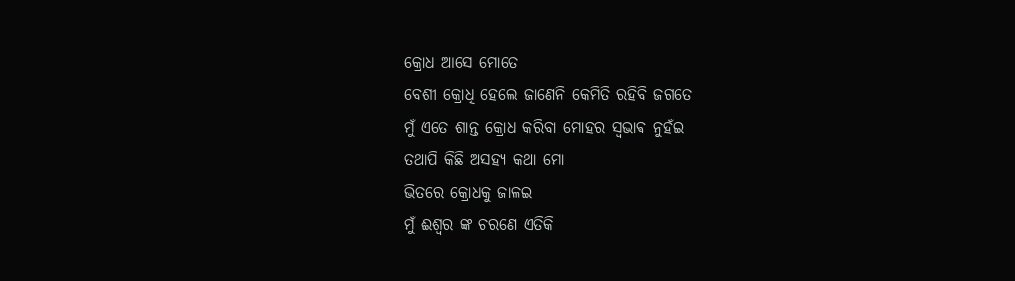କ୍ରୋଧ ଆସେ ମୋତେ
ବେଶୀ କ୍ରୋଧି ହେଲେ ଜାଣେନି କେମିତି ରହିବି ଜଗତେ
ମୁଁ ଏତେ ଶାନ୍ତ କ୍ରୋଧ କରିବା ମୋହର ସ୍ଵଭାଵ ନୁହଁଇ
ତଥାପି କିଛି ଅସହ୍ୟ କଥା ମୋ
ଭିତରେ କ୍ରୋଧକୁ ଜାଳଇ
ମୁଁ ଈଶ୍ୱର ଙ୍କ ଚରଣେ ଏତିକି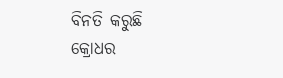ବିନତି କରୁଛି
କ୍ରୋଧର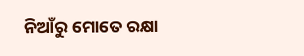ନିଆଁରୁ ମୋତେ ରକ୍ଷା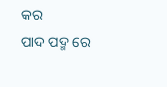କର
ପାଦ ପଦ୍ମ ରେ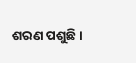ଶରଣ ପଶୁଛି ।